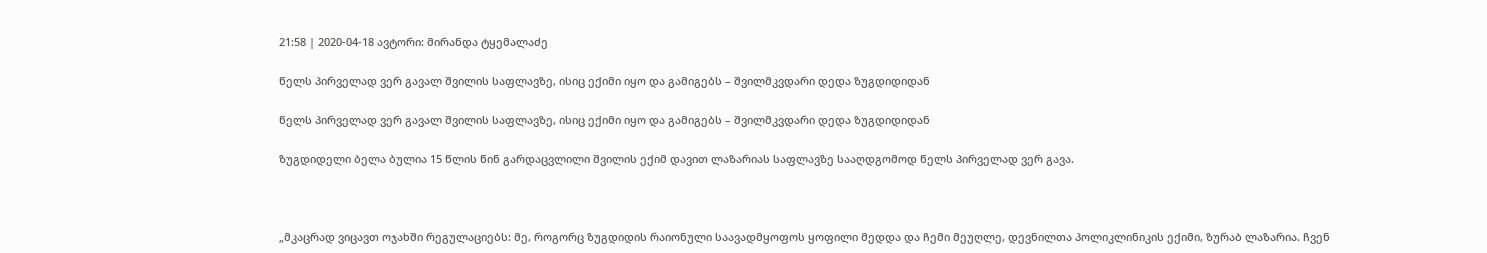21:58 | 2020-04-18 ავტორი: მირანდა ტყემალაძე

წელს პირველად ვერ გავალ შვილის საფლავზე, ისიც ექიმი იყო და გამიგებს – შვილმკვდარი დედა ზუგდიდიდან

წელს პირველად ვერ გავალ შვილის საფლავზე, ისიც ექიმი იყო და გამიგებს – შვილმკვდარი დედა ზუგდიდიდან

ზუგდიდელი ბელა ბულია 15 წლის წინ გარდაცვლილი შვილის ექიმ დავით ლაზარიას საფლავზე სააღდგომოდ წელს პირველად ვერ გავა.



„მკაცრად ვიცავთ ოჯახში რეგულაციებს: მე, როგორც ზუგდიდის რაიონული საავადმყოფოს ყოფილი მედდა და ჩემი მეუღლე, დევნილთა პოლიკლინიკის ექიმი, ზურაბ ლაზარია. ჩვენ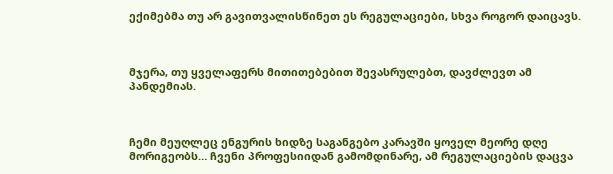ექიმებმა თუ არ გავითვალისწინეთ ეს რეგულაციები, სხვა როგორ დაიცავს.



მჯერა, თუ ყველაფერს მითითებებით შევასრულებთ, დავძლევთ ამ პანდემიას.



ჩემი მეუღლეც ენგურის ხიდზე საგანგებო კარავში ყოველ მეორე დღე მორიგეობს… ჩვენი პროფესიიდან გამომდინარე, ამ რეგულაციების დაცვა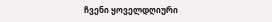ჩვენი ყოველდღიური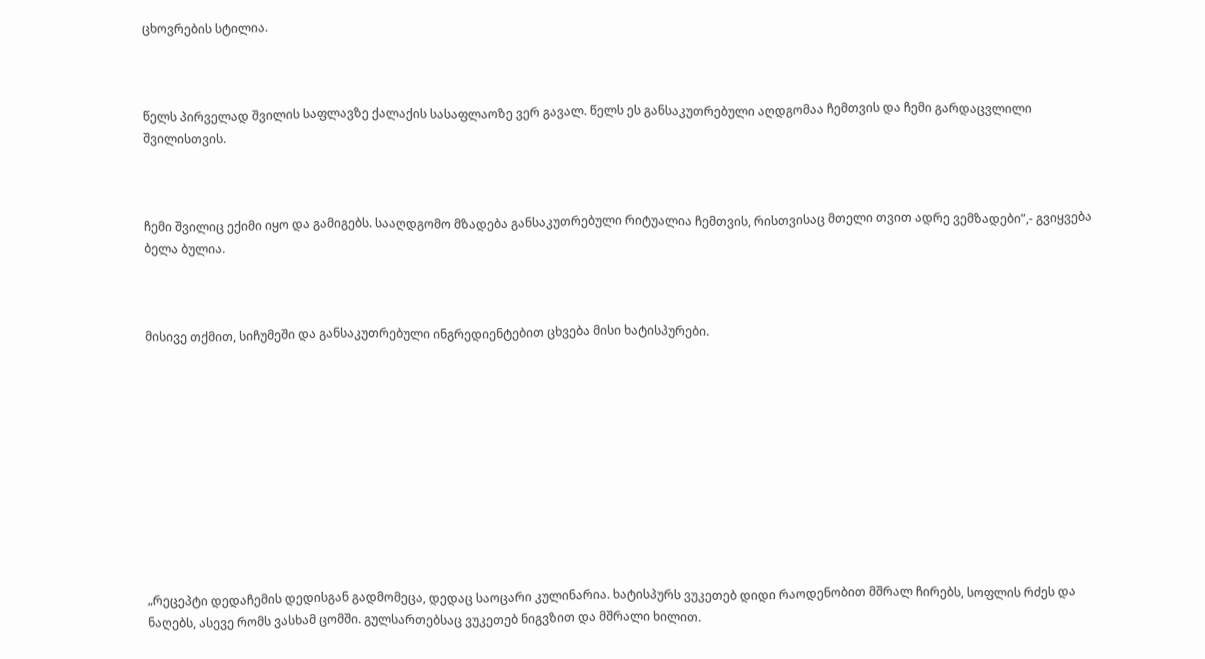ცხოვრების სტილია.



წელს პირველად შვილის საფლავზე ქალაქის სასაფლაოზე ვერ გავალ. წელს ეს განსაკუთრებული აღდგომაა ჩემთვის და ჩემი გარდაცვლილი შვილისთვის.



ჩემი შვილიც ექიმი იყო და გამიგებს. სააღდგომო მზადება განსაკუთრებული რიტუალია ჩემთვის, რისთვისაც მთელი თვით ადრე ვემზადები”,- გვიყვება ბელა ბულია.



მისივე თქმით, სიჩუმეში და განსაკუთრებული ინგრედიენტებით ცხვება მისი ხატისპურები.











„რეცეპტი დედაჩემის დედისგან გადმომეცა, დედაც საოცარი კულინარია. ხატისპურს ვუკეთებ დიდი რაოდენობით მშრალ ჩირებს, სოფლის რძეს და ნაღებს, ასევე რომს ვასხამ ცომში. გულსართებსაც ვუკეთებ ნიგვზით და მშრალი ხილით.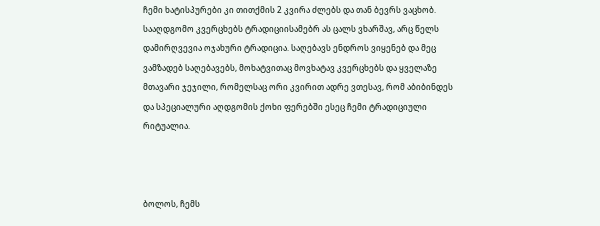ჩემი ხატისპურები კი თითქმის 2 კვირა ძლებს და თან ბევრს ვაცხობ. სააღდგომო კვერცხებს ტრადიციისამებრ ას ცალს ვხარშავ, არც წელს დამირღვევია ოჯახური ტრადიცია. საღებავს ენდროს ვიყენებ და მეც ვამზადებ საღებავებს, მოხატვითაც მოვხატავ კვერცხებს და ყველაზე მთავარი ჯეჯილი, რომელსაც ორი კვირით ადრე ვთესავ, რომ აბიბინდეს და სპეციალური აღდგომის ქოხი ფერებში ესეც ჩემი ტრადიციული რიტუალია.



ბოლოს, ჩემს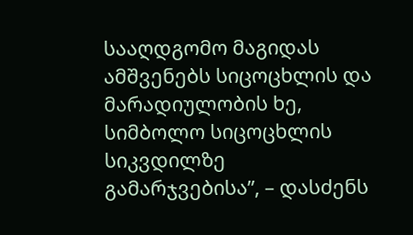სააღდგომო მაგიდას ამშვენებს სიცოცხლის და მარადიულობის ხე, სიმბოლო სიცოცხლის სიკვდილზე გამარჯვებისა”, – დასძენს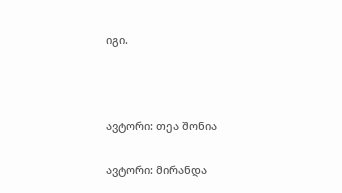იგი.



ავტორი: თეა შონია

ავტორი: მირანდა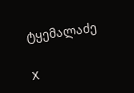ტყემალაძე

X